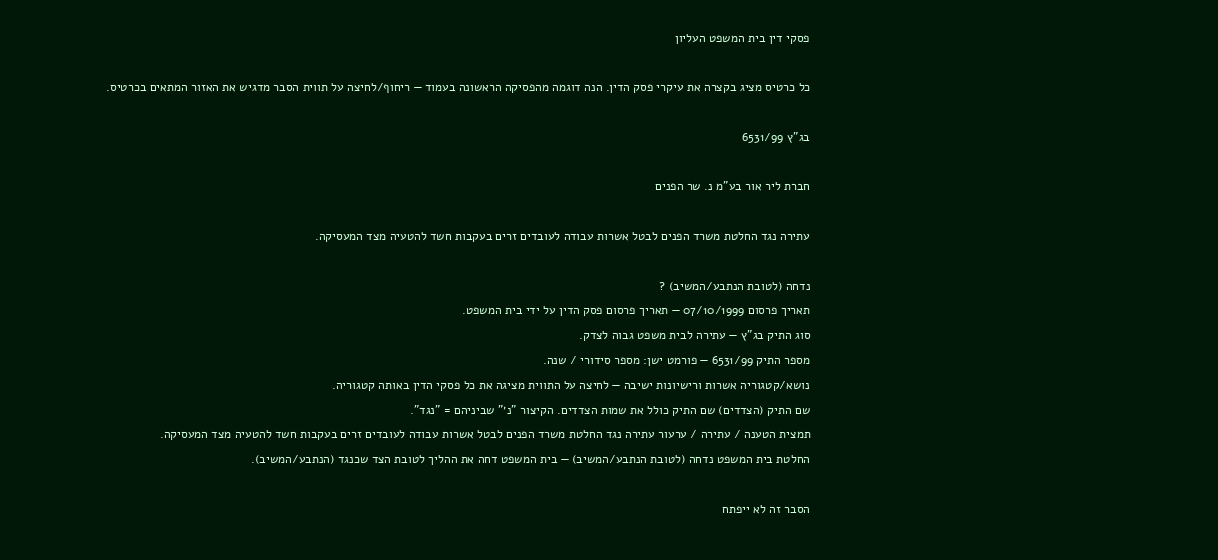פסקי דין בית המשפט העליון

כל כרטיס מציג בקצרה את עיקרי פסק הדין. הנה דוגמה מהפסיקה הראשונה בעמוד — ריחוף/לחיצה על תווית הסבר מדגיש את האזור המתאים בכרטיס.

בג"ץ 6531/99

חברת ליר אור בע"מ נ. שר הפנים

עתירה נגד החלטת משרד הפנים לבטל אשרות עבודה לעובדים זרים בעקבות חשד להטעיה מצד המעסיקה.

נדחה (לטובת הנתבע/המשיב) ?
תאריך פרסום 07/10/1999 — תאריך פרסום פסק הדין על ידי בית המשפט.
סוג התיק בג"ץ — עתירה לבית משפט גבוה לצדק.
מספר התיק 6531/99 — פורמט ישן: מספר סידורי / שנה.
נושא/קטגוריה אשרות ורישיונות ישיבה — לחיצה על התווית מציגה את כל פסקי הדין באותה קטגוריה.
שם התיק (הצדדים) שם התיק כולל את שמות הצדדים. הקיצור "נ׳" שביניהם = "נגד".
תמצית הטענה / עתירה / ערעור עתירה נגד החלטת משרד הפנים לבטל אשרות עבודה לעובדים זרים בעקבות חשד להטעיה מצד המעסיקה.
החלטת בית המשפט נדחה (לטובת הנתבע/המשיב) — בית המשפט דחה את ההליך לטובת הצד שכנגד (הנתבע/המשיב).

הסבר זה לא ייפתח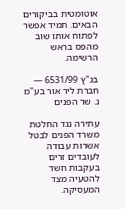אוטומטית בביקורים הבאים. תמיד אפשר לפתוח אותו שוב מהפס בראש הרשימה.

בג"ץ 6531/99 — חברת ליר אור בע"מ נ. שר הפנים

עתירה נגד החלטת משרד הפנים לבטל אשרות עבודה לעובדים זרים בעקבות חשד להטעיה מצד המעסיקה.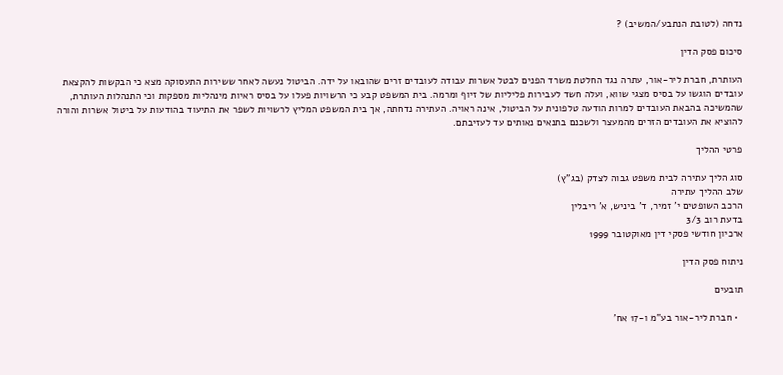נדחה (לטובת הנתבע/המשיב) ?

סיכום פסק הדין

העותרת, חברת ליר-אור, עתרה נגד החלטת משרד הפנים לבטל אשרות עבודה לעובדים זרים שהובאו על ידה. הביטול נעשה לאחר ששירות התעסוקה מצא כי הבקשות להקצאת עובדים הוגשו על בסיס מצגי שווא, ועלה חשד לעבירות פליליות של זיוף ומרמה. בית המשפט קבע כי הרשויות פעלו על בסיס ראיות מינהליות מספקות וכי התנהלות העותרת, שהמשיכה בהבאת העובדים למרות הודעה טלפונית על הביטול, אינה ראויה. העתירה נדחתה, אך בית המשפט המליץ לרשויות לשפר את התיעוד בהודעות על ביטול אשרות והורה להוציא את העובדים הזרים מהמעצר ולשכנם בתנאים נאותים עד לעזיבתם.

פרטי ההליך

סוג הליך עתירה לבית משפט גבוה לצדק (בג"ץ)
שלב ההליך עתירה
הרכב השופטים י' זמיר, ד' ביניש, א' ריבלין
בדעת רוב 3/3
ארכיון חודשי פסקי דין מאוקטובר 1999

ניתוח פסק הדין

תובעים

  • חברת ליר-אור בע"מ ו-17 אח'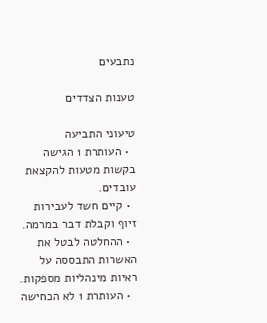נתבעים

טענות הצדדים

טיעוני התביעה
  • העותרת 1 הגישה בקשות מטעות להקצאת עובדים.
  • קיים חשד לעבירות זיוף וקבלת דבר במרמה.
  • ההחלטה לבטל את האשרות התבססה על ראיות מינהליות מספקות.
  • העותרת 1 לא הכחישה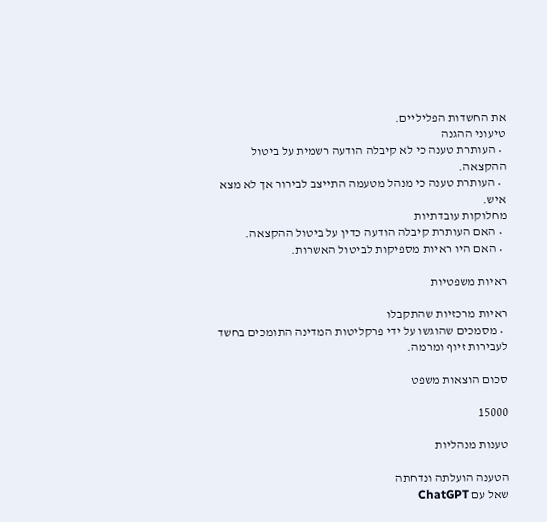את החשדות הפליליים.
טיעוני ההגנה
  • העותרת טענה כי לא קיבלה הודעה רשמית על ביטול ההקצאה.
  • העותרת טענה כי מנהל מטעמה התייצב לבירור אך לא מצא איש.
מחלוקות עובדתיות
  • האם העותרת קיבלה הודעה כדין על ביטול ההקצאה.
  • האם היו ראיות מספיקות לביטול האשרות.

ראיות משפטיות

ראיות מרכזיות שהתקבלו
  • מסמכים שהוגשו על ידי פרקליטות המדינה התומכים בחשד לעבירות זיוף ומרמה.

סכום הוצאות משפט

15000

טענות מנהליות

הטענה הועלתה ונדחתה
שאל עם ChatGPT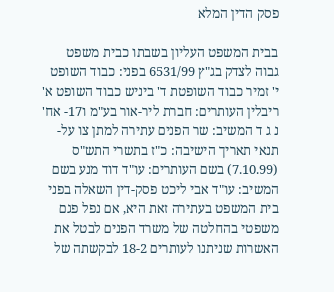פסק הדין המלא

בבית המשפט העליון בשבתו כבית משפט גבוה לצדק בג"ץ 6531/99 בפני: כבוד השופט י' זמיר כבוד השופטת ד' ביניש כבוד השופט א' ריבלין העותרים: חברת ליר-אור בע"מ ו17- אח' נ ג ד המשיב: שר הפנים עתירה למתן צו על-תנאי תאריך הישיבה: כ"ז בתשרי התש"ס (7.10.99) בשם העותרים: עו"ד דוד מנע בשם המשיב: עו"ד אבי ליכט פסק-דין השאלה בפני בית המשפט בעתירה זאת היא, אם נפל פגם משפטי בהחלטה של משרד הפנים לבטל את האשרות שניתנו לעותרים 18-2 לבקשתה של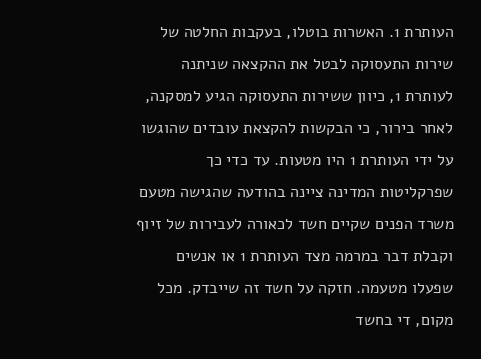העותרת 1. האשרות בוטלו, בעקבות החלטה של שירות התעסוקה לבטל את ההקצאה שניתנה לעותרת 1, כיוון ששירות התעסוקה הגיע למסקנה, לאחר בירור, כי הבקשות להקצאת עובדים שהוגשו על ידי העותרת 1 היו מטעות. עד כדי כך שפרקליטות המדינה ציינה בהודעה שהגישה מטעם משרד הפנים שקיים חשד לכאורה לעבירות של זיוף וקבלת דבר במרמה מצד העותרת 1 או אנשים שפעלו מטעמה. חזקה על חשד זה שייבדק. מכל מקום, די בחשד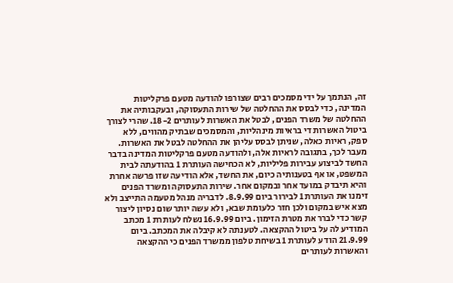זה, הנתמך על ידי מסמכים רבים שצורפו להודעה מטעם פרקליטות המדינה, כדי לבסס את ההחלטה של שירות התעסוקה, ובעקבותיה את ההחלטה של משרד הפנים, לבטל את האשרות לעותרים 18-2. שהרי לצורך ביטול האשרות די בראיות מינהליות, והמסמכים שבתיק מהווים, ללא ספק, ראיות כאלה, שניתן לבסס עליהן את ההחלטה לבטל את האשרות. מעבר לכך, בתגובה לראיות אלה, ולהודעה מטעם פרקליטות המדינה בדבר החשד לביצוע עבירות פליליות, לא הכחישה העותרת 1 בהודעתה לבית המשפט, או אף בטענותיה כיום, את החשד, אלא הודיעה שזו פרשה אחרת והיא תיבדק במועד אחר ובמקום אחר. שירות התעסוקה ומשרד הפנים זימנו את העותרת 1 לבירור ביום 8.9.99. לדבריה מנהל מטעמה התייצב ולא מצא איש במקום ולכן חזר כלעומת שבא, ולא עשה יותר שום נסיון ליצור קשר כדי לברר את מטרת הזימון. ביום 16.9.99 נשלח לעותרת 1 מכתב המודיע לה על ביטול ההקצאה. לטענתה לא קיבלה את המכתב. ביום 21.9.99 הודע לעותרת 1 בשיחת טלפון ממשרד הפנים כי ההקצאה והאשרות לעותרים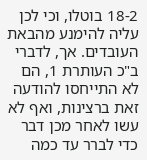18-2 בוטלו, וכי לכן עליה להימנע מהבאת העובדים. אך, לדברי ב"כ העותרת 1, הם לא התייחסו להודעה זאת ברצינות, ואף לא עשו לאחר מכן דבר כדי לברר עד כמה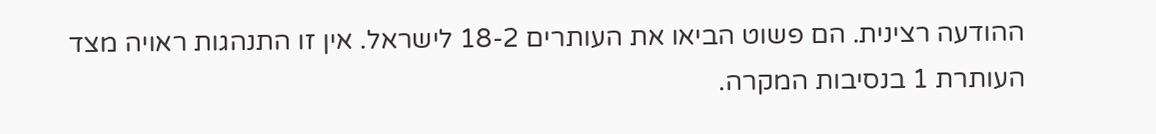ההודעה רצינית. הם פשוט הביאו את העותרים 18-2 לישראל. אין זו התנהגות ראויה מצד העותרת 1 בנסיבות המקרה.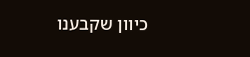כיוון שקבענו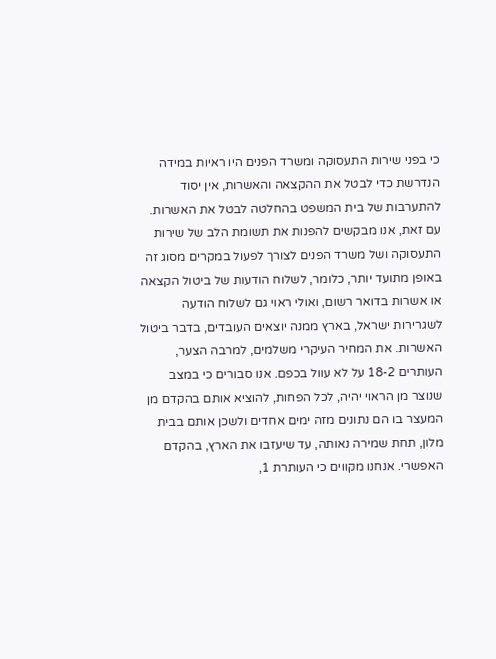כי בפני שירות התעסוקה ומשרד הפנים היו ראיות במידה הנדרשת כדי לבטל את ההקצאה והאשרות, אין יסוד להתערבות של בית המשפט בהחלטה לבטל את האשרות. עם זאת, אנו מבקשים להפנות את תשומת הלב של שירות התעסוקה ושל משרד הפנים לצורך לפעול במקרים מסוג זה באופן מתועד יותר, כלומר, לשלוח הודעות של ביטול הקצאה או אשרות בדואר רשום, ואולי ראוי גם לשלוח הודעה לשגרירות ישראל, בארץ ממנה יוצאים העובדים, בדבר ביטול האשרות. את המחיר העיקרי משלמים, למרבה הצער, העותרים 18-2 על לא עוול בכפם. אנו סבורים כי במצב שנוצר מן הראוי יהיה, לכל הפחות, להוציא אותם בהקדם מן המעצר בו הם נתונים מזה ימים אחדים ולשכן אותם בבית מלון, תחת שמירה נאותה, עד שיעזבו את הארץ, בהקדם האפשרי. אנחנו מקווים כי העותרת 1,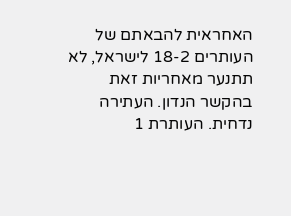האחראית להבאתם של העותרים 18-2 לישראל, לא תתנער מאחריות זאת בהקשר הנדון. העתירה נדחית. העותרת 1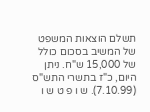תשלם הוצאות המשפט של המשיב בסכום כולל של 15,000 ש"ח. ניתן היום, כ"ז בתשרי התש"ס (7.10.99). ש ו פ ט ש ו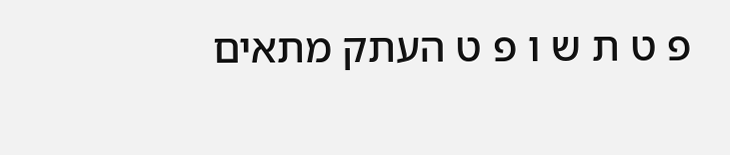פ ט ת ש ו פ ט העתק מתאים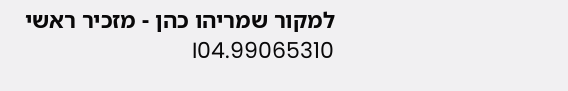למקור שמריהו כהן - מזכיר ראשי 99065310.I04